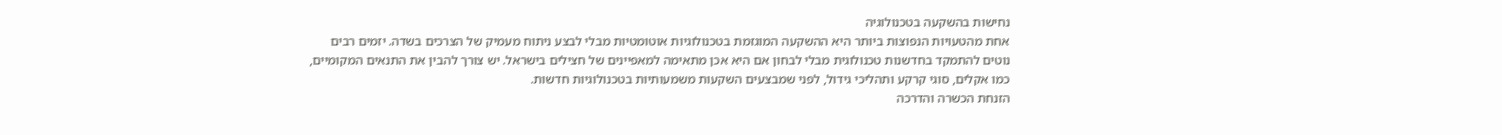נחישות בהשקעה בטכנולוגיה
אחת מהטעויות הנפוצות ביותר היא ההשקעה המוגזמת בטכנולוגיות אוטומטיות מבלי לבצע ניתוח מעמיק של הצרכים בשדה. יזמים רבים נוטים להתמקד בחדשנות טכנולוגית מבלי לבחון אם היא אכן מתאימה למאפיינים של חצילים בישראל. יש צורך להבין את התנאים המקומיים, כמו אקלים, סוגי קרקע ותהליכי גידול, לפני שמבצעים השקעות משמעותיות בטכנולוגיות חדשות.
הזנחת הכשרה והדרכה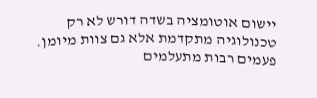יישום אוטומציה בשדה דורש לא רק טכנולוגיה מתקדמת אלא גם צוות מיומן. פעמים רבות מתעלמים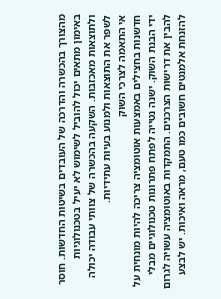מהצורך בהכשרה והדרכה של העובדים בשיטות החדשות. חוסר באימון מתאים יכול להוביל לשימוש לא יעיל בטכנולוגיות ולתוצאות מאכזבות. השקעה בהכשרה של צוותי עבודה יכולה לשפר את התוצאות ולמנוע בעיות עתידיות.
אי התאמה לצרכי השוק
חדשנות בחצילים באמצעות אוטומציה צריכה להיות מונחית על ידי הבנת השוק. ישנה נטייה לפתח פתרונות טכנולוגיים מבלי להבין את דרישות הצרכנים. התמקדות באוטומציה עשויה לגרום להזנחת אלמנטים חשובים כמו טעם, מראה ואיכות. יש לבצע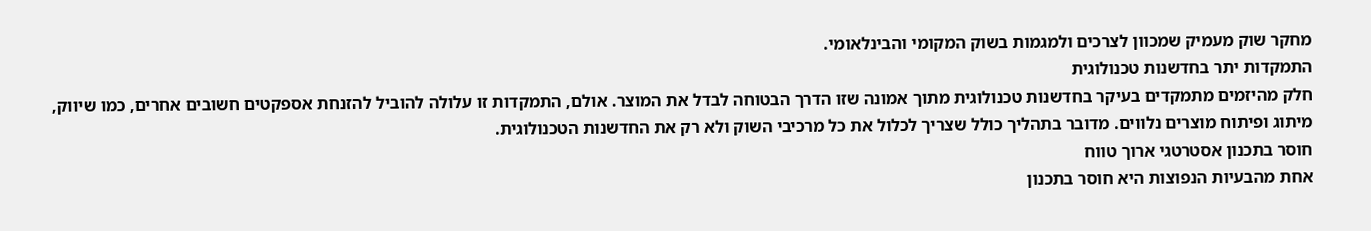מחקר שוק מעמיק שמכוון לצרכים ולמגמות בשוק המקומי והבינלאומי.
התמקדות יתר בחדשנות טכנולוגית
חלק מהיזמים מתמקדים בעיקר בחדשנות טכנולוגית מתוך אמונה שזו הדרך הבטוחה לבדל את המוצר. אולם, התמקדות זו עלולה להוביל להזנחת אספקטים חשובים אחרים, כמו שיווק, מיתוג ופיתוח מוצרים נלווים. מדובר בתהליך כולל שצריך לכלול את כל מרכיבי השוק ולא רק את החדשנות הטכנולוגית.
חוסר בתכנון אסטרטגי ארוך טווח
אחת מהבעיות הנפוצות היא חוסר בתכנון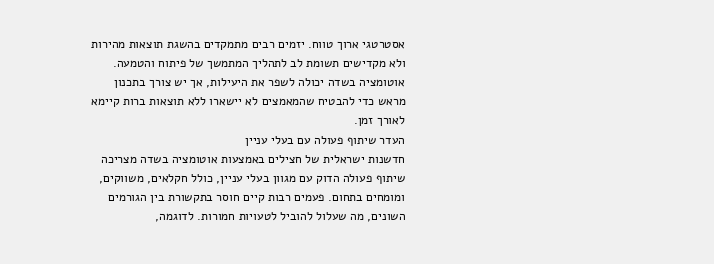אסטרטגי ארוך טווח. יזמים רבים מתמקדים בהשגת תוצאות מהירות ולא מקדישים תשומת לב לתהליך המתמשך של פיתוח והטמעה. אוטומציה בשדה יכולה לשפר את היעילות, אך יש צורך בתכנון מראש כדי להבטיח שהמאמצים לא יישארו ללא תוצאות ברות קיימא לאורך זמן.
העדר שיתוף פעולה עם בעלי עניין
חדשנות ישראלית של חצילים באמצעות אוטומציה בשדה מצריכה שיתוף פעולה הדוק עם מגוון בעלי עניין, כולל חקלאים, משווקים, ומומחים בתחום. פעמים רבות קיים חוסר בתקשורת בין הגורמים השונים, מה שעלול להוביל לטעויות חמורות. לדוגמה,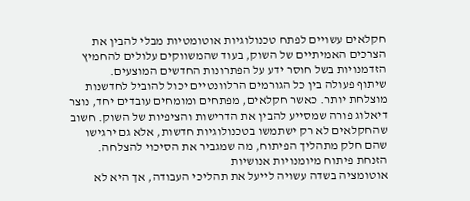חקלאים עשויים לפתח טכנולוגיות אוטומטיות מבלי להבין את הצרכים האמיתיים של השוק, בעוד שהמשווקים עלולים להחמיץ הזדמנויות בשל חוסר ידע על הפתרונות החדשים המוצעים.
שיתוף פעולה בין כל הגורמים הרלוונטיים יכול להוביל לחדשנות מוצלחת יותר. כאשר חקלאים, מפתחים ומומחים עובדים יחד, נוצר דיאלוג פורה שמסייע להבין את הדרישות והציפיות של השוק. חשוב שהחקלאים לא רק ישתמשו בטכנולוגיות חדשות, אלא גם ירגישו שהם חלק מתהליך הפיתוח, מה שמגביר את הסיכוי להצלחה.
הזנחת פיתוח מיומנויות אנושיות
אוטומציה בשדה עשויה לייעל את תהליכי העבודה, אך היא לא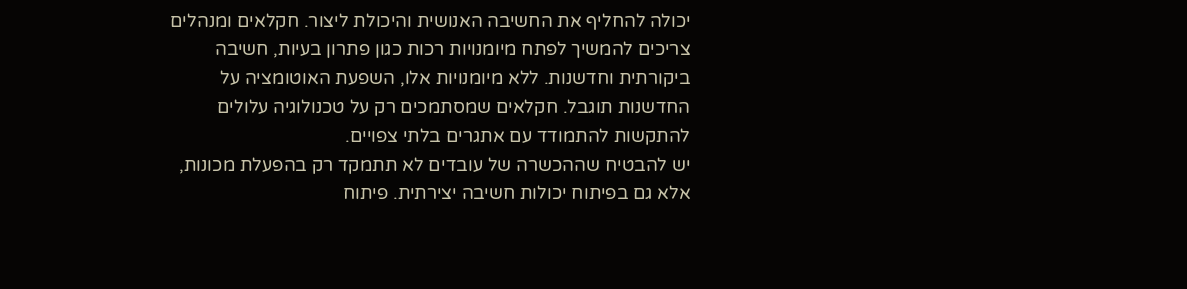יכולה להחליף את החשיבה האנושית והיכולת ליצור. חקלאים ומנהלים צריכים להמשיך לפתח מיומנויות רכות כגון פתרון בעיות, חשיבה ביקורתית וחדשנות. ללא מיומנויות אלו, השפעת האוטומציה על החדשנות תוגבל. חקלאים שמסתמכים רק על טכנולוגיה עלולים להתקשות להתמודד עם אתגרים בלתי צפויים.
יש להבטיח שההכשרה של עובדים לא תתמקד רק בהפעלת מכונות, אלא גם בפיתוח יכולות חשיבה יצירתית. פיתוח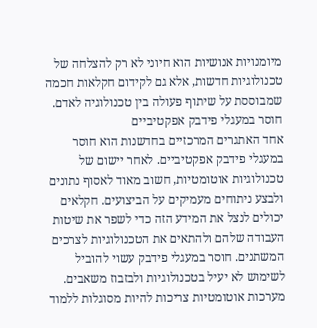מיומנויות אנושיות הוא חיוני לא רק להצלחה של טכנולוגיות חדשות, אלא גם לקידום חקלאות חכמה שמבוססת על שיתוף פעולה בין טכנולוגיה לאדם.
חוסר במעגלי פידבק אפקטיביים
אחד האתגרים המרכזיים בחדשנות הוא חוסר במעגלי פידבק אפקטיביים. לאחר יישום של טכנולוגיות אוטומטיות, חשוב מאוד לאסוף נתונים ולבצע ניתוחים מעמיקים על הביצועים. חקלאים יכולים לנצל את המידע הזה כדי לשפר את שיטות העבודה שלהם ולהתאים את הטכנולוגיות לצרכים המשתנים. חוסר במעגלי פידבק עשוי להוביל לשימוש לא יעיל בטכנולוגיות ולבזבוז משאבים.
מערכות אוטומטיות צריכות להיות מסוגלות ללמוד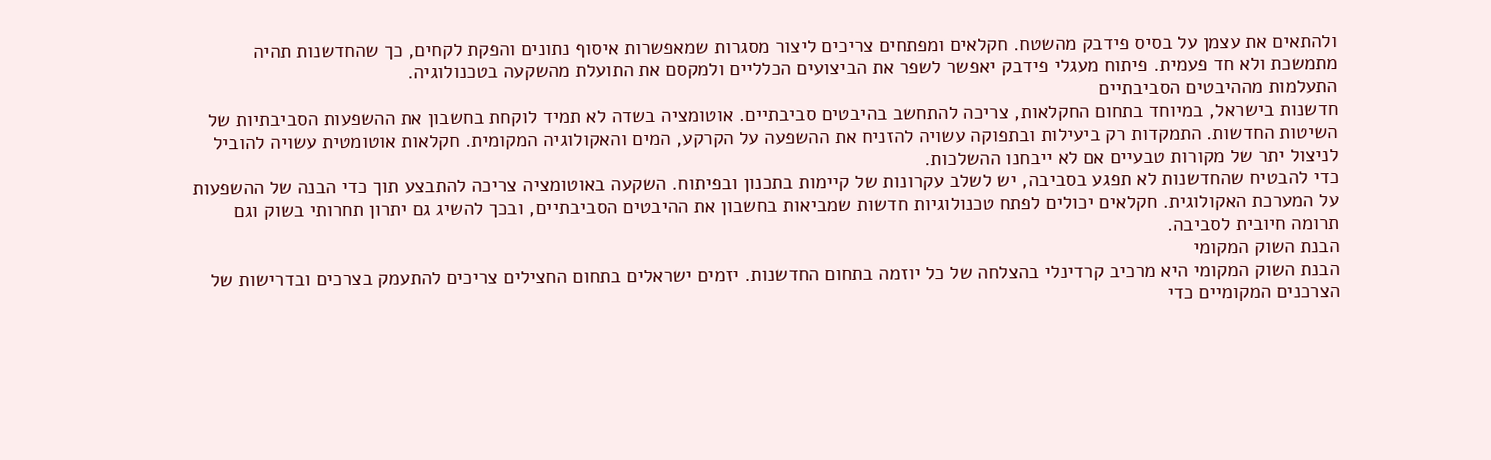ולהתאים את עצמן על בסיס פידבק מהשטח. חקלאים ומפתחים צריכים ליצור מסגרות שמאפשרות איסוף נתונים והפקת לקחים, כך שהחדשנות תהיה מתמשכת ולא חד פעמית. פיתוח מעגלי פידבק יאפשר לשפר את הביצועים הכלליים ולמקסם את התועלת מהשקעה בטכנולוגיה.
התעלמות מההיבטים הסביבתיים
חדשנות בישראל, במיוחד בתחום החקלאות, צריכה להתחשב בהיבטים סביבתיים. אוטומציה בשדה לא תמיד לוקחת בחשבון את ההשפעות הסביבתיות של השיטות החדשות. התמקדות רק ביעילות ובתפוקה עשויה להזניח את ההשפעה על הקרקע, המים והאקולוגיה המקומית. חקלאות אוטומטית עשויה להוביל לניצול יתר של מקורות טבעיים אם לא ייבחנו ההשלכות.
כדי להבטיח שהחדשנות לא תפגע בסביבה, יש לשלב עקרונות של קיימות בתכנון ובפיתוח. השקעה באוטומציה צריכה להתבצע תוך כדי הבנה של ההשפעות על המערכת האקולוגית. חקלאים יכולים לפתח טכנולוגיות חדשות שמביאות בחשבון את ההיבטים הסביבתיים, ובכך להשיג גם יתרון תחרותי בשוק וגם תרומה חיובית לסביבה.
הבנת השוק המקומי
הבנת השוק המקומי היא מרכיב קרדינלי בהצלחה של כל יוזמה בתחום החדשנות. יזמים ישראלים בתחום החצילים צריכים להתעמק בצרכים ובדרישות של הצרכנים המקומיים כדי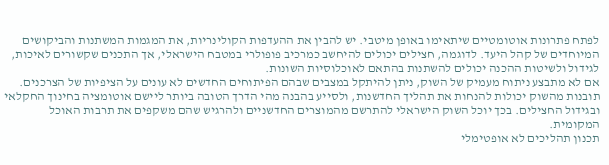לפתח פתרונות אוטומטיים שיתאימו באופן מיטבי. יש להבין את ההעדפות הקולינריות, את המגמות המשתנות והביקושים המיוחדים של קהל היעד. לדוגמה, חצילים יכולים להיחשב כמרכיב פופולרי במטבח הישראלי, אך התכנים שקשורים לאיכות, לגידול ולשיטות ההכנה יכולים להשתנות בהתאם לאוכלוסיות השונות.
אם לא מתבצע ניתוח מעמיק של השוק, ניתן להיתקל במצבים שבהם הפיתוחים החדשים לא עונים על הציפיות של הצרכנים. תובנות מהשוק יכולות להנחות את תהליך החדשנות, ולסייע בהבנה מהי הדרך הטובה ביותר ליישם אוטומציה בחינוך החקלאי ובגידול החצילים. בכך יוכל השוק הישראלי להתרשם מהמוצרים החדשניים ולהרגיש שהם משקפים את תרבות האוכל המקומית.
תכנון תהליכים לא אופטימלי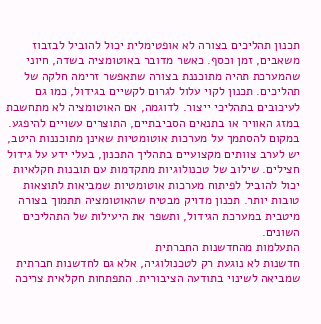תכנון תהליכים בצורה לא אופטימלית יכול להוביל לבזבוז משאבים, זמן וכסף. כאשר מדובר באוטומציה בשדה, חיוני שהמערכת תהיה מתוכננת בצורה שתאפשר זרימה חלקה של תהליכים. תכנון לקוי עלול לגרום לקשיים בגידול, כמו גם לעיכובים בתהליכי ייצור. לדוגמה, אם האוטומציה לא מתחשבת במזג האוויר או בתנאים הסביבתיים, התוצרים עשויים להיפגע.
במקום להסתמך על מערכות אוטומטיות שאינן מתוכננות היטב, יש לערב צוותים מקצועיים בתהליך התכנון, בעלי ידע על גידול חצילים. שילוב של טכנולוגיות מתקדמות עם תובנות חקלאיות יכול להוביל לפיתוח מערכות אוטומטיות שמביאות לתוצאות טובות יותר. תכנון מדויק מבטיח שהאוטומציה תתמוך בצורה מיטבית במערכת הגידול, ותשפר את היעילות של התהליכים השונים.
התעלמות מהחדשנות החברתית
חדשנות לא נוגעת רק לטכנולוגיה, אלא גם לחדשנות חברתית שמביאה לשינוי בתודעה הציבורית. התפתחות חקלאית צריכה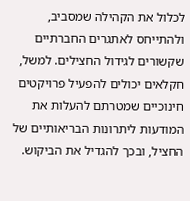לכלול את הקהילה שמסביב, ולהתייחס לאתגרים החברתיים שקשורים לגידול החצילים. למשל, חקלאים יכולים להפעיל פרויקטים חינוכיים שמטרתם להעלות את המודעות ליתרונות הבריאותיים של החציל, ובכך להגדיל את הביקוש.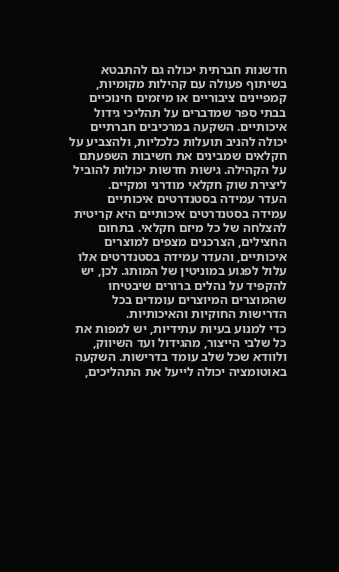חדשנות חברתית יכולה גם להתבטא בשיתוף פעולה עם קהילות מקומיות, קמפיינים ציבוריים או מיזמים חינוכיים בבתי ספר שמדברים על תהליכי גידול איכותיים. השקעה במרכיבים חברתיים יכולה להניב תועלות כלכליות, ולהצביע על חקלאים שמבינים את חשיבות השפעתם על הקהילה. גישות חדשות יכולות להוביל ליצירת שוק חקלאי מודרני ומקיים.
העדר עמידה בסטנדרטים איכותיים
עמידה בסטנדרטים איכותיים היא קריטית להצלחה של כל מיזם חקלאי. בתחום החצילים, הצרכנים מצפים למוצרים איכותיים, והעדר עמידה בסטנדרטים אלו עלול לפגוע במוניטין של המותג. לכן, יש להקפיד על נהלים ברורים שיבטיחו שהמוצרים המיוצרים עומדים בכל הדרישות החוקיות והאיכותיות.
כדי למנוע בעיות עתידיות, יש למפות את כל שלבי הייצור, מהגידול ועד השיווק, ולוודא שכל שלב עומד בדרישות. השקעה באוטומציה יכולה לייעל את התהליכים,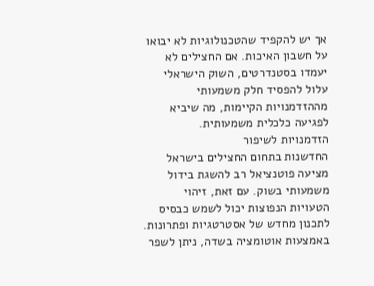אך יש להקפיד שהטכנולוגיות לא יבואו על חשבון האיכות. אם החצילים לא יעמדו בסטנדרטים, השוק הישראלי עלול להפסיד חלק משמעותי מההזדמנויות הקיימות, מה שיביא לפגיעה כלכלית משמעותית.
הזדמנויות לשיפור
החדשנות בתחום החצילים בישראל מציעה פוטנציאל רב להשגת בידול משמעותי בשוק. עם זאת, זיהוי הטעויות הנפוצות יכול לשמש כבסיס לתכנון מחדש של אסטרטגיות ופתרונות. באמצעות אוטומציה בשדה, ניתן לשפר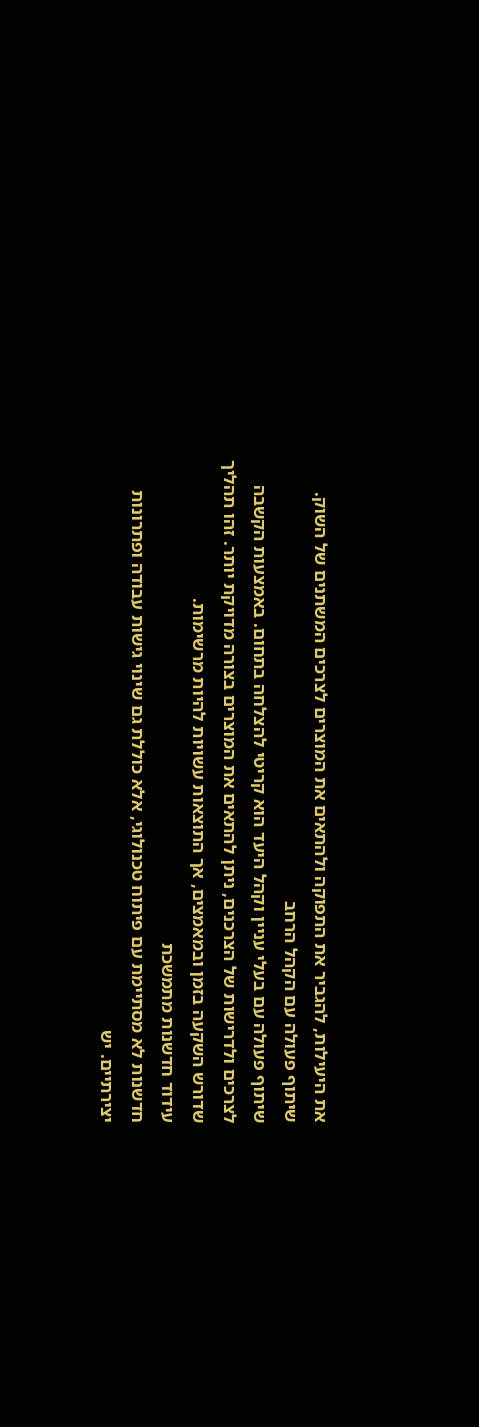את היעילות, להגביר את התפוקה ולהתאים את המוצרים לצרכים המשתנים של השוק.
שיתוף פעולה עם הקהל הרחב
שיתוף פעולה עם בעלי עניין וקהל היעד הוא קריטי להצלחה בתחום. באמצעות הקשבה לצרכים ולדרישות של הצרכנים, ניתן להתאים את המוצרים בצורה מדויקת יותר. זהו תהליך שדורש השקעה בזמן ובמאמצים, אך התוצאות עשויות להיות מרשימות.
עידוד חדשנות מתמשכת
חדשנות לא מסתיימת עם פיתוח טכנולוגי, אלא כוללת גם שינוי גישות עבודה ופתרונות יצירתיים. יש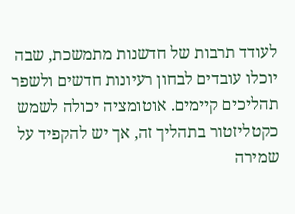לעודד תרבות של חדשנות מתמשכת, שבה יוכלו עובדים לבחון רעיונות חדשים ולשפר תהליכים קיימים. אוטומציה יכולה לשמש כקטליזטור בתהליך זה, אך יש להקפיד על שמירה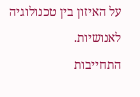על האיזון בין טכנולוגיה לאנושיות.
התחייבות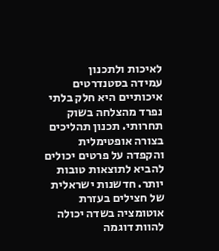לאיכות ולתכנון
עמידה בסטנדרטים איכותיים היא חלק בלתי נפרד מהצלחה בשוק תחרותי. תכנון תהליכים בצורה אופטימלית והקפדה על פרטים יכולים להביא לתוצאות טובות יותר. חדשנות ישראלית של חצילים בעזרת אוטומציה בשדה יכולה להוות דוגמה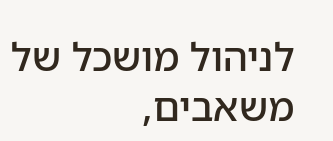לניהול מושכל של משאבים,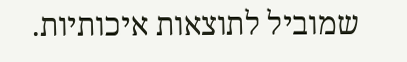שמוביל לתוצאות איכותיות.